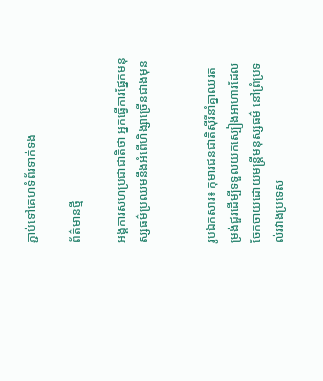ភ្ជាប់ទៅគេហទំព័រទាក់ទង

ព័ត៌មានថ្មី

អង្គការសហប្រជាជាតិថា អ្នកធ្វើការផ្នែកមនុស្សធម៌ប្រឈមនឹងអំពើហិង្សាច្រើនជាងមុន


រូបឯកសារ៖ កុមារជនជាតិស៊ីរីនាំគ្នាឈរតម្រង់ជួរដើម្បីទទួលយកស្បៀងអាហារដែលចែកចាយដោយមន្ត្រីមនុស្សធម៌ នៅព្រំប្រទល់រវាងប្រទេស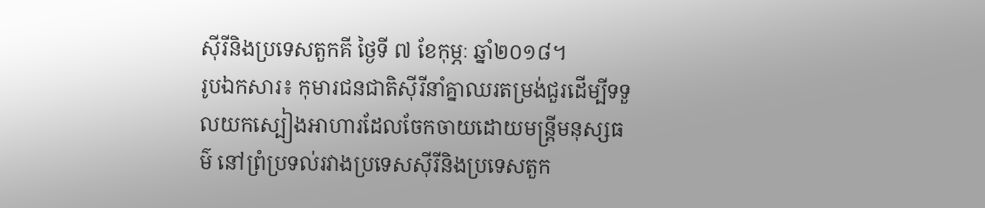ស៊ីរីនិងប្រទេសតួកគី ថ្ងៃទី ៧ ខែកុម្ភៈ ឆ្នាំ២០១៨។
រូបឯកសារ៖ កុមារជនជាតិស៊ីរីនាំគ្នាឈរតម្រង់ជួរដើម្បីទទួលយកស្បៀងអាហារដែលចែកចាយដោយមន្ត្រីមនុស្សធម៌ នៅព្រំប្រទល់រវាងប្រទេសស៊ីរីនិងប្រទេសតួក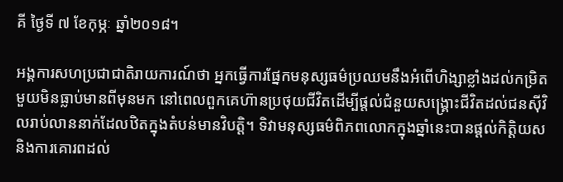គី ថ្ងៃទី ៧ ខែកុម្ភៈ ឆ្នាំ២០១៨។

អង្គការសហប្រជាជាតិរាយការណ៍ថា អ្នកធ្វើការផ្នែកមនុស្សធម៌ប្រឈមនឹងអំពើហិង្សាខ្លាំងដល់កម្រិតមួយមិនធ្លាប់មានពីមុនមក នៅពេលពួកគេហ៊ានប្រថុយជីវិតដើម្បីផ្តល់ជំនួយសង្គ្រោះជីវិតដល់ជនស៊ីវិលរាប់លាននាក់ដែលឋិតក្នុងតំបន់មានវិបត្តិ។ ទិវាមនុស្សធម៌ពិភពលោកក្នុងឆ្នាំនេះបានផ្តល់កិត្តិយស និងការគោរពដល់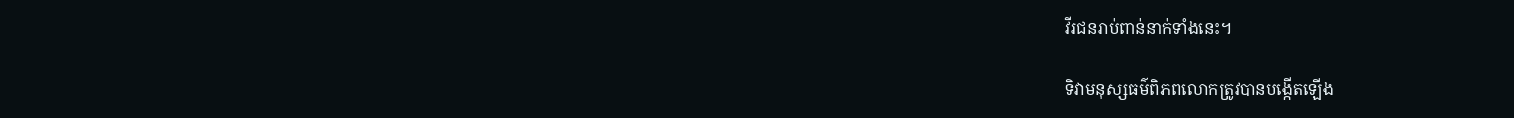វីរជនរាប់ពាន់នាក់ទាំងនេះ។

ទិវាមនុស្សធម៌ពិភពលោកត្រូវបានបង្កើតឡើង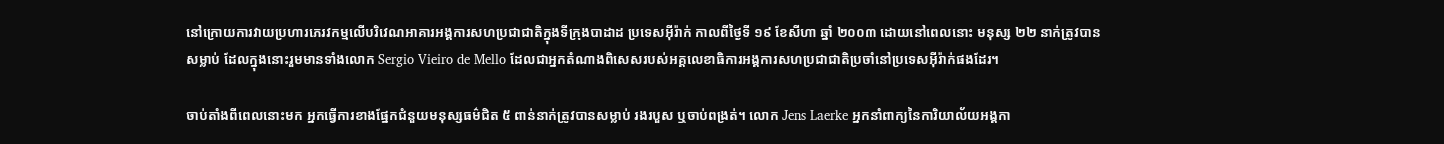នៅក្រោយការវាយប្រហារភេរវកម្មលើបរិវេណអាគារអង្គការសហប្រជាជាតិក្នុងទីក្រុងបាដាដ ប្រទេសអ៊ីរ៉ាក់ កាលពីថ្ងៃទី ១៩ ខែសីហា ឆ្នាំ ២០០៣ ដោយនៅពេលនោះ មនុស្ស ២២ នាក់ត្រូវបានសម្លាប់ ដែលក្នុងនោះរួមមានទាំងលោក Sergio Vieiro de Mello ដែលជាអ្នកតំណាងពិសេសរបស់អគ្គលេខាធិការអង្គការសហប្រជាជាតិប្រចាំនៅប្រទេសអ៊ីរ៉ាក់ផងដែរ។

ចាប់តាំងពីពេលនោះមក អ្នកធ្វើការខាងផ្នែកជំនួយមនុស្សធម៌ជិត ៥ ពាន់នាក់ត្រូវបានសម្លាប់ រងរបួស ឬចាប់ពង្រត់។ លោក Jens Laerke អ្នកនាំពាក្យនៃការិយាល័យអង្គកា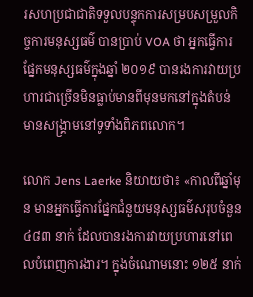រសហប្រជាជាតិទទួលបន្ទុកការសម្របសម្រួលកិច្ចការមនុស្សធម៌ បានប្រាប់ VOA ថា អ្នកធ្វើការផ្នែកមនុស្សធម៌ក្នុងឆ្នាំ ២០១៩ បានរងការវាយប្រហារជាច្រើនមិនធ្លាប់មានពីមុនមកនៅក្នុងតំបន់មានសង្គ្រាមនៅទូទាំងពិភពលោក។

លោក Jens Laerke និយាយថា៖ «កាលពីឆ្នាំមុន មានអ្នកធ្វើការផ្នែកជំនួយមនុស្សធម៌សរុបចំនួន ៤៨៣ នាក់ ដែលបានរងការវាយប្រហារនៅពេលបំពេញការងារ។ ក្នុងចំណោមនោះ ១២៥ នាក់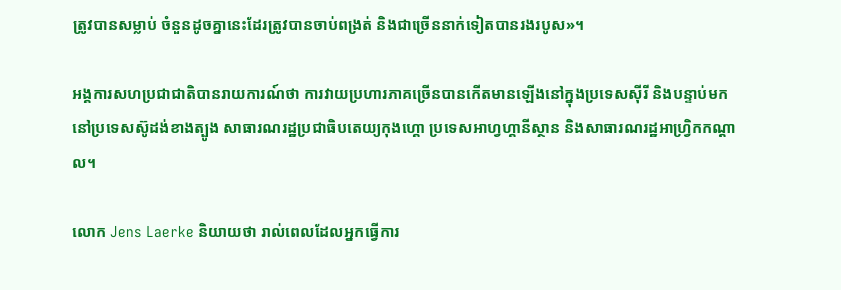ត្រូវបានសម្លាប់ ចំនួនដូចគ្នានេះដែរត្រូវបានចាប់ពង្រត់ និងជាច្រើននាក់ទៀតបានរងរបូស»។

អង្គការសហប្រជាជាតិបានរាយការណ៍ថា ការវាយប្រហារភាគច្រើនបានកើតមានឡើងនៅក្នុងប្រទេសស៊ីរី និងបន្ទាប់មកនៅប្រទេសស៊ូដង់ខាងត្បូង សាធារណរដ្ឋប្រជាធិបតេយ្យកុងហ្គោ ប្រទេសអាហ្វហ្គានីស្ថាន និងសាធារណរដ្ឋអាហ្វ្រិកកណ្តាល។

លោក Jens Laerke និយាយថា រាល់ពេលដែលអ្នកធ្វើការ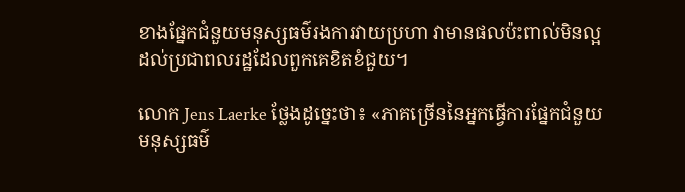ខាងផ្នែកជំនួយមនុស្សធម៌រងការវាយប្រហា វាមានផលប៉ះពាល់មិនល្អដល់ប្រជាពលរដ្ឋដែលពួកគេខិតខំជួយ។

លោក Jens Laerke ថ្លែងដូច្នេះថា៖ «ភាគច្រើននៃអ្នកធ្វើការផ្នែកជំនួយមនុស្សធម៌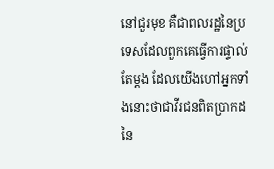នៅជួរមុខ គឺជាពលរដ្ឋនៃប្រទេសដែលពួកគេធ្វើការផ្ទាល់តែម្ដង ដែលយើងហៅអ្នកទាំងនោះថាជាវីរជនពិតប្រាកដនៃ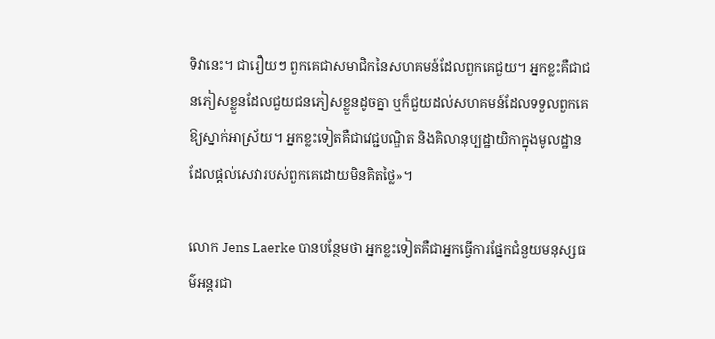ទិវានេះ។ ជារឿយៗ ពួកគេជាសមាជិកនៃសហគមន៍ដែលពួកគេជួយ។ អ្នកខ្លះគឺជាជនភៀសខ្លួនដែលជួយជនភៀសខ្លួនដូចគ្នា ឬក៏ជួយដល់សហគមន៍ដែលទទួលពួកគេឱ្យស្នាក់អាស្រ័យ។ អ្នកខ្លះទៀតគឺជាវេជ្ជបណ្ឌិត និងគិលានុប្បដ្ឋាយិកាក្នុងមូលដ្ឋានដែលផ្តល់សេវារបស់ពួកគេដោយមិនគិតថ្លៃ»។

លោក Jens Laerke បានបន្ថែមថា អ្នកខ្លះទៀតគឺជាអ្នកធ្វើការផ្នែកជំនួយមនុស្សធម៌អន្តរជា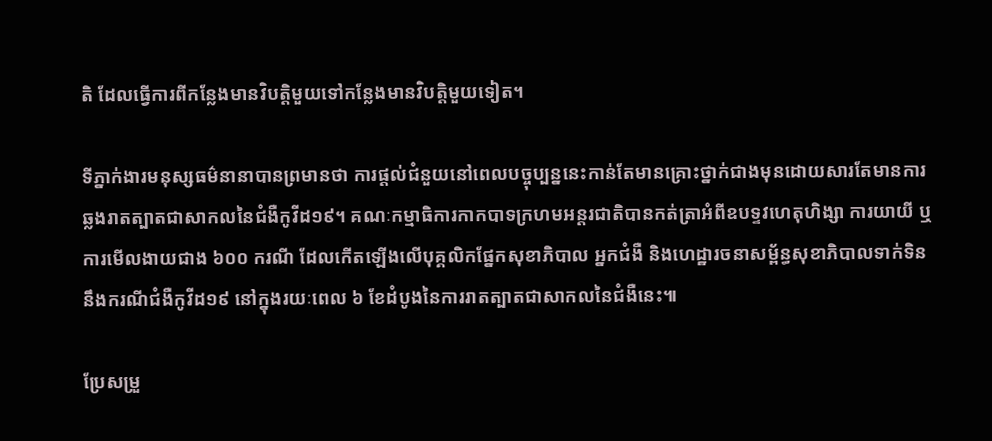តិ ដែលធ្វើការពីកន្លែងមានវិបត្តិមួយទៅកន្លែងមានវិបត្តិមួយទៀត។

ទីភ្នាក់ងារមនុស្សធម៌នានាបានព្រមានថា ការផ្តល់ជំនួយនៅពេលបច្ចុប្បន្ននេះកាន់តែមានគ្រោះថ្នាក់ជាងមុនដោយសារតែមានការឆ្លងរាតត្បាតជាសាកលនៃជំងឺកូវីដ១៩។ គណៈកម្មាធិការកាកបាទក្រហមអន្តរជាតិបានកត់ត្រាអំពីឧបទ្ទវហេតុហិង្សា ការយាយី ឬការមើលងាយជាង ៦០០ ករណី ដែលកើតឡើងលើបុគ្គលិកផ្នែកសុខាភិបាល អ្នកជំងឺ និងហេដ្ឋារចនាសម្ព័ន្ធសុខាភិបាលទាក់ទិននឹងករណីជំងឺកូវីដ១៩ នៅក្នុងរយៈពេល ៦ ខែដំបូងនៃការរាតត្បាតជាសាកលនៃជំងឺនេះ៕

ប្រែសម្រួ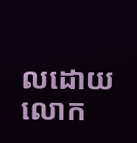លដោយលោក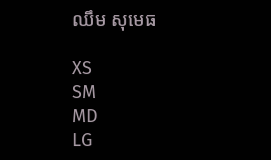ឈឹម សុមេធ

XS
SM
MD
LG